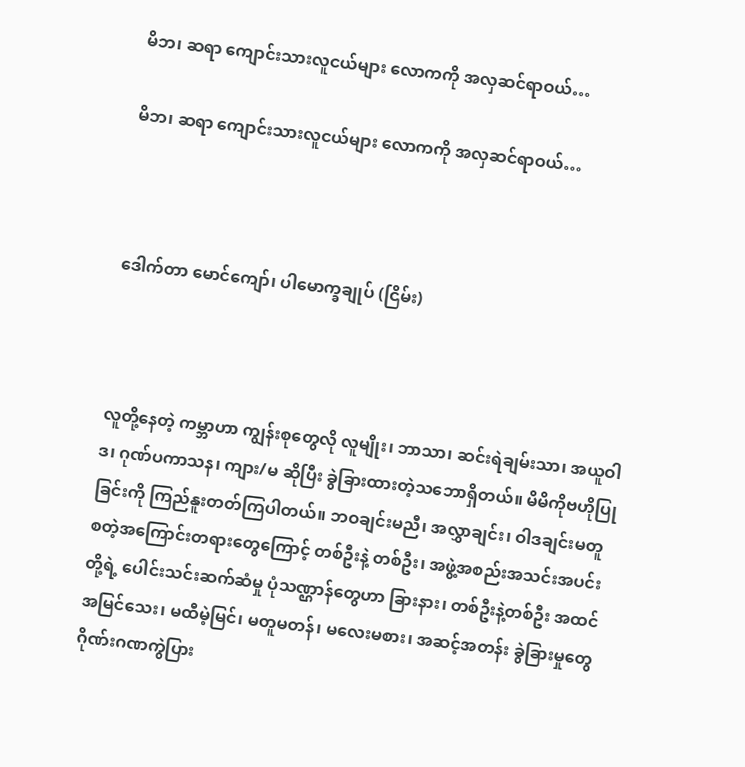မိဘ၊ ဆရာ ကျောင်းသားလူငယ်များ လောကကို အလှဆင်ရာဝယ်…

မိဘ၊ ဆရာ ကျောင်းသားလူငယ်များ လောကကို အလှဆင်ရာဝယ်…



ဒေါက်တာ မောင်ကျော်၊ ပါမောက္ခချုပ် (ငြိမ်း)



လူတို့နေတဲ့ ကမ္ဘာဟာ ကျွန်းစုတွေလို လူမျိုး၊ ဘာသာ၊ ဆင်းရဲချမ်းသာ၊ အယူဝါဒ၊ ဂုဏ်ပကာသန၊ ကျား/မ ဆိုပြီး ခွဲခြားထားတဲ့သဘောရှိတယ်။ မိမိကိုဗဟိုပြုခြင်းကို ကြည်နူးတတ်ကြပါတယ်။ ဘဝချင်းမညီ၊ အလွှာချင်း၊ ဝါဒချင်းမတူ စတဲ့အကြောင်းတရားတွေကြောင့် တစ်ဦးနဲ့ တစ်ဦး၊ အဖွဲ့အစည်းအသင်းအပင်းတို့ရဲ့ ပေါင်းသင်းဆက်ဆံမှု ပုံသဏ္ဌာန်တွေဟာ ခြားနား၊ တစ်ဦးနဲ့တစ်ဦး အထင်အမြင်သေး၊ မထီမဲ့မြင်၊ မတူမတန်၊ မလေးမစား၊ အဆင့်အတန်း ခွဲခြားမှုတွေ ဂိုဏ်းဂဏကွဲပြား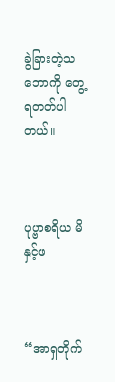ခွဲခြားတဲ့သဘောကို တွေ့ရတတ်ပါတယ်။



ပုပ္ဗာစရိယ မိနှင့်ဖ



“အာရှတိုက်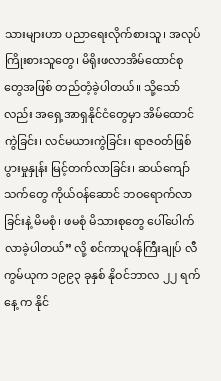သားများဟာ ပညာရေးလိုက်စားသူ၊ အလုပ်ကြိုးစားသူတွေ၊ မိရိုးဖလာအိမ်ထောင်စုတွေအဖြစ် တည်တံ့ခဲ့ပါတယ်။ သို့သော်လည်း အရှေ့အာရှနိုင်ငံတွေမှာ အိမ်ထောင်ကွဲခြင်း၊ လင်မယားကွဲခြင်း၊ ရာဇဝတ်ဖြစ်ပွားမှုနှုန်း မြင့်တက်လာခြင်း၊ ဆယ်ကျော်သက်တွေ ကိုယ်ဝန်ဆောင် ဘဝရောက်လာခြင်းနဲ့ မိမစုံ၊ ဖမစုံ မိသားစုတွေ ပေါ်ပေါက်လာခဲ့ပါတယ်” လို့ စင်ကာပူဝန်ကြီးချုပ် လီကွမ်ယုက ၁၉၉၃ ခုနှစ် နိုဝင်ဘာလ ၂၂ ရက်နေ့ က နိုင်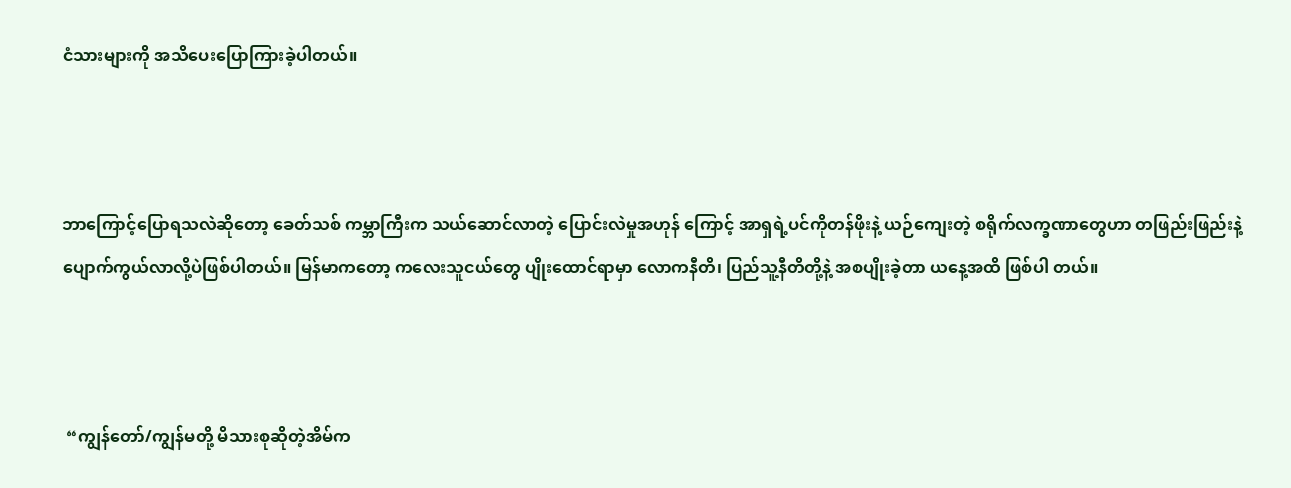ငံသားများကို အသိပေးပြောကြားခဲ့ပါတယ်။



ဘာကြောင့်ပြောရသလဲဆိုတော့ ခေတ်သစ် ကမ္ဘာကြီးက သယ်ဆောင်လာတဲ့ ပြောင်းလဲမှုအဟုန် ကြောင့် အာရှရဲ့ပင်ကိုတန်ဖိုးနဲ့ ယဉ်ကျေးတဲ့ စရိုက်လက္ခဏာတွေဟာ တဖြည်းဖြည်းနဲ့ ပျောက်ကွယ်လာလို့ပဲဖြစ်ပါတယ်။ မြန်မာကတော့ ကလေးသူငယ်တွေ ပျိုးထောင်ရာမှာ လောကနီတိ၊ ပြည်သူ့နီတိတို့နဲ့ အစပျိုးခဲ့တာ ယနေ့အထိ ဖြစ်ပါ တယ်။



 “ကျွန်တော်/ကျွန်မတို့ မိသားစုဆိုတဲ့အိမ်က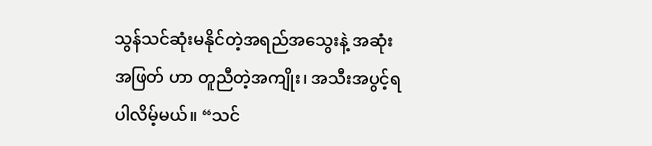သွန်သင်ဆုံးမနိုင်တဲ့အရည်အသွေးနဲ့ အဆုံးအဖြတ် ဟာ တူညီတဲ့အကျိုး၊ အသီးအပွင့်ရပါလိမ့်မယ်။ “သင်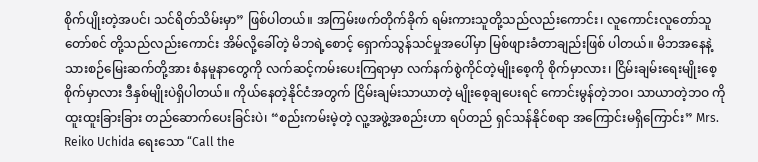စိုက်ပျိုးတဲ့အပင်၊ သင်ရိတ်သိမ်းမှာ” ဖြစ်ပါတယ်။ အကြမ်းဖက်တိုက်ခိုက် ရမ်းကားသူတို့သည်လည်းကောင်း၊ လူကောင်းလူတော်သူတော်စင် တို့သည်လည်းကောင်း အိမ်လို့ခေါ်တဲ့ မိဘရဲ့စောင့် ရှောက်သွန်သင်မှုအပေါ်မှာ မြစ်ဖျားခံတာချည်းဖြစ် ပါတယ်။ မိဘအနေနဲ့ သားစဉ်မြေးဆက်တို့အား စံနမူနာတွေကို လက်ဆင့်ကမ်းပေးကြရာမှာ လက်နက်စွဲကိုင်တဲ့မျိုးစေ့ကို စိုက်မှာလား၊ ငြိမ်းချမ်းရေးမျိုးစေ့စိုက်မှာလား ဒီနှစ်မျိုးပဲရှိပါတယ်။ ကိုယ်နေတဲ့နိုင်ငံအတွက် ငြိမ်းချမ်းသာယာတဲ့ မျိုးစေ့ချပေးရင် ကောင်းမွန်တဲ့ဘဝ၊ သာယာတဲ့ဘဝ ကို ထူးထူးခြားခြား တည်ဆောက်ပေးခြင်းပဲ၊ “စည်းကမ်းမဲ့တဲ့ လူ့အဖွဲ့အစည်းဟာ ရပ်တည် ရှင်သန်နိုင်စရာ အကြောင်းမရှိကြောင်း” Mrs. Reiko Uchida ရေးသော “Call the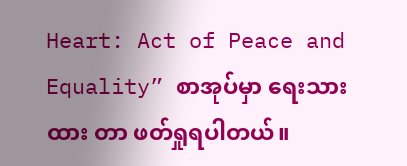Heart: Act of Peace and Equality” စာအုပ်မှာ ရေးသားထား တာ ဖတ်ရှုရပါတယ်။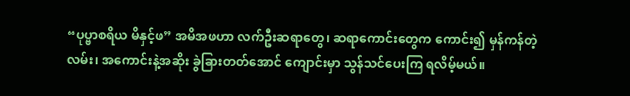“ပုပ္ဗာစရိယ မိနှင့်ဖ” အမိအဖဟာ လက်ဦးဆရာတွေ၊ ဆရာကောင်းတွေက ကောင်း၍ မှန်ကန်တဲ့လမ်း၊ အကောင်းနဲ့အဆိုး ခွဲခြားတတ်အောင် ကျောင်းမှာ သွန်သင်ပေးကြ ရလိမ့်မယ်။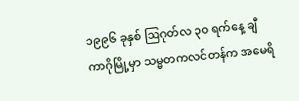၁၉၉၆ ခုနှစ် ဩဂုတ်လ ၃၀ ရက်နေ့ ချီကာဂိုမြို့မှာ သမ္မတကလင်တန်က အမေရိ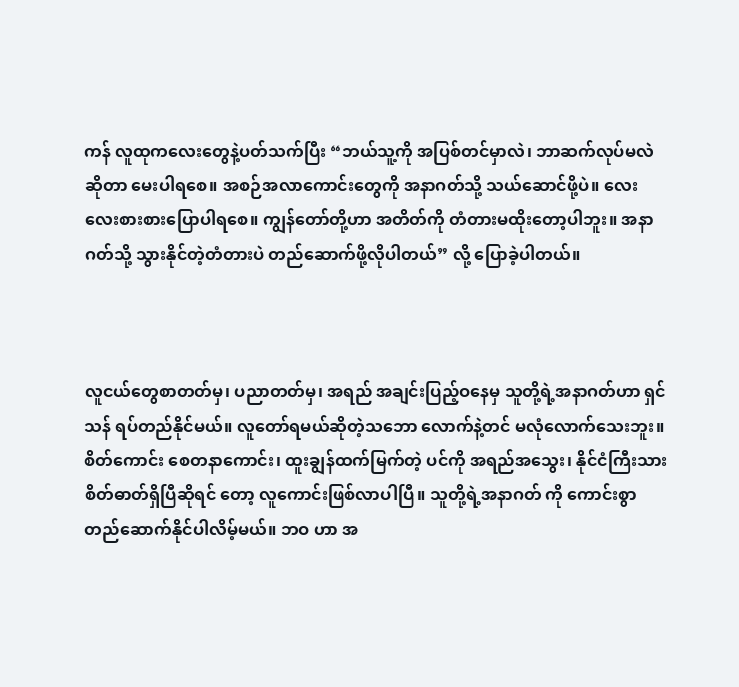ကန် လူထုကလေးတွေနဲ့ပတ်သက်ပြီး “ဘယ်သူ့ကို အပြစ်တင်မှာလဲ၊ ဘာဆက်လုပ်မလဲဆိုတာ မေးပါရစေ။ အစဉ်အလာကောင်းတွေကို အနာဂတ်သို့ သယ်ဆောင်ဖို့ပဲ။ လေးလေးစားစားပြောပါရစေ။ ကျွန်တော်တို့ဟာ အတိတ်ကို တံတားမထိုးတော့ပါဘူး။ အနာဂတ်သို့ သွားနိုင်တဲ့တံတားပဲ တည်ဆောက်ဖို့လိုပါတယ်” လို့ ပြောခဲ့ပါတယ်။



လူငယ်တွေစာတတ်မှ၊ ပညာတတ်မှ၊ အရည် အချင်းပြည့်ဝနေမှ သူတို့ရဲ့အနာဂတ်ဟာ ရှင်သန် ရပ်တည်နိုင်မယ်။ လူတော်ရမယ်ဆိုတဲ့သဘော လောက်နဲ့တင် မလုံလောက်သေးဘူး။ စိတ်ကောင်း စေတနာကောင်း၊ ထူးချွန်ထက်မြက်တဲ့ ပင်ကို အရည်အသွေး၊ နိုင်ငံကြီးသားစိတ်ဓာတ်ရှိပြီဆိုရင် တော့ လူကောင်းဖြစ်လာပါပြီ။ သူတို့ရဲ့အနာဂတ် ကို ကောင်းစွာတည်ဆောက်နိုင်ပါလိမ့်မယ်။ ဘဝ ဟာ အ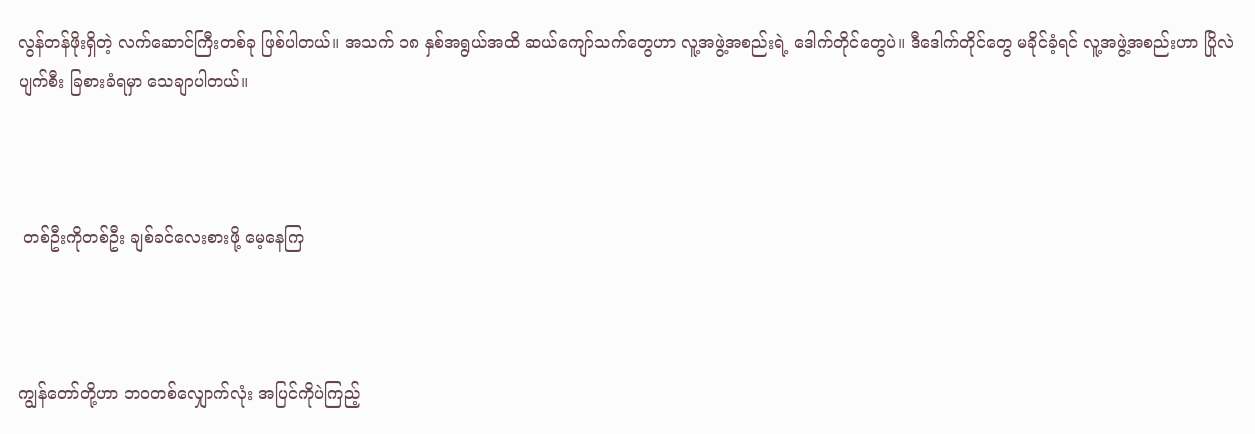လွန်တန်ဖိုးရှိတဲ့ လက်ဆောင်ကြီးတစ်ခု ဖြစ်ပါတယ်။ အသက် ၁၈ နှစ်အရွယ်အထိ ဆယ်ကျော်သက်တွေဟာ လူ့အဖွဲ့အစည်းရဲ့ ဒေါက်တိုင်တွေပဲ။ ဒီဒေါက်တိုင်တွေ မခိုင်ခံ့ရင် လူ့အဖွဲ့အစည်းဟာ ပြိုလဲပျက်စီး ခြစားခံရမှာ သေချာပါတယ်။



 တစ်ဦးကိုတစ်ဦး ချစ်ခင်လေးစားဖို့ မေ့နေကြ



ကျွန်တော်တို့ဟာ ဘဝတစ်လျှောက်လုံး အပြင်ကိုပဲကြည့်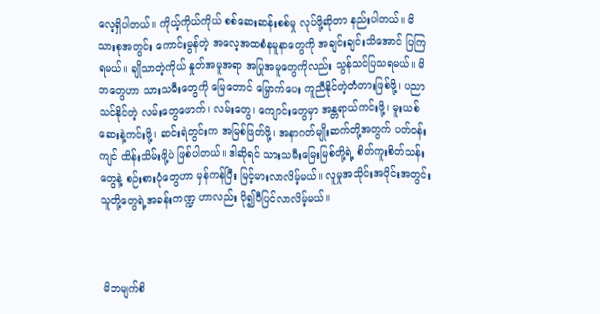လေ့ရှိပါတယ်။ ကိုယ့်ကိုယ်ကိုယ် စစ်ဆေးဆန်းစစ်မှု လုပ်ဖို့ဆိုတာ နည်းပါတယ်။ မိသားစုအတွင်း ကောင်းမွန်တဲ့ အလေ့အထစံနမူနာတွေကို အချင်းချင်းသိအောင် ပြကြရမယ်။ ချိုသာတဲ့ကိုယ် နှုတ်အမူအရာ အပြုအမူတွေကိုလည်း သွန်သင်ပြသရမယ်။ မိဘတွေဟာ သားသမီးတွေကို မြေတောင် မြှောက်ပေး ကူညီနိုင်တဲ့တံတားဖြစ်ဖို့၊ ပညာသင်နိုင်တဲ့ လမ်းတွေဖောက်၊ လမ်းတွေ၊ ကျောင်းတွေမှာ အန္တရာယ်ကင်းဖို့၊ မူးယစ်ဆေးနဲ့ကင်းဖို့၊ ဆင်းရဲတွင်းက အမြစ်ဖြတ်ဖို့၊ အနာဂတ်မျိုးဆက်တို့အတွက် ပတ်ဝန်းကျင် ထိန်းသိမ်းဖို့ပဲ ဖြစ်ပါတယ်။ ဒါဆိုရင် သားသမီးမြေးမြစ်တို့ရဲ့ စိတ်ကူးစိတ်သန်းတွေနဲ့ စဉ်းစားပုံတွေဟာ မှန်ကန်ပြီး မြင့်မားလာလိမ့်မယ်။ လူမှုအသိုင်းအဝိုင်းအတွင်း သူတို့တွေရဲ့အခန်းကဏ္ဍ ဟာလည်း ပို၍ပီပြင်လာလိမ့်မယ်။



 မိဘမျက်စိ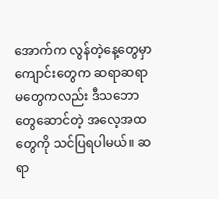အောက်က လွန်တဲ့နေ့တွေမှာကျောင်းတွေက ဆရာဆရာမတွေကလည်း ဒီသဘောတွေဆောင်တဲ့ အလေ့အထတွေကို သင်ပြရပါမယ်။ ဆရာ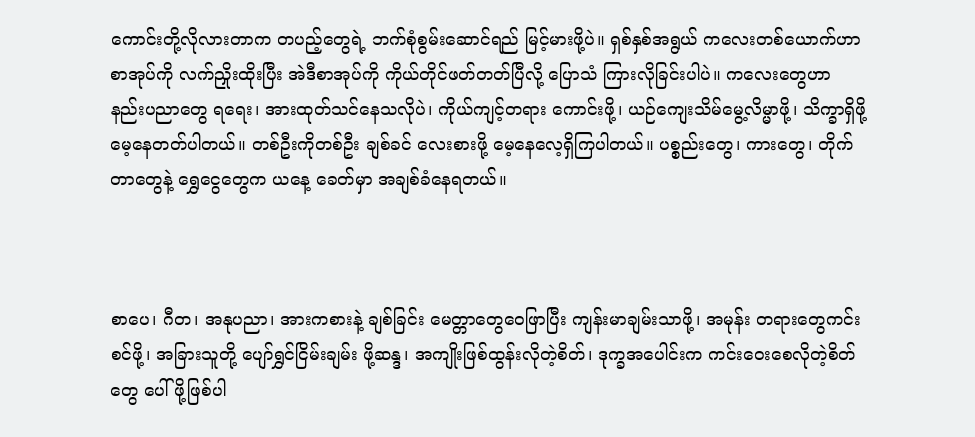ကောင်းတို့လိုလားတာက တပည့်တွေရဲ့ ဘက်စုံစွမ်းဆောင်ရည် မြင့်မားဖို့ပဲ။ ရှစ်နှစ်အရွယ် ကလေးတစ်ယောက်ဟာ စာအုပ်ကို လက်ညှိုးထိုးပြီး အဲဒီစာအုပ်ကို ကိုယ်တိုင်ဖတ်တတ်ပြီလို့ ပြောသံ ကြားလိုခြင်းပါပဲ။ ကလေးတွေဟာ နည်းပညာတွေ ရရေး၊ အားထုတ်သင်နေသလိုပဲ၊ ကိုယ်ကျင့်တရား ကောင်းဖို့၊ ယဉ်ကျေးသိမ်မွေ့လိမ္မာဖို့၊ သိက္ခာရှိဖို့ မေ့နေတတ်ပါတယ်။ တစ်ဦးကိုတစ်ဦး ချစ်ခင် လေးစားဖို့ မေ့နေလေ့ရှိကြပါတယ်။ ပစ္စည်းတွေ၊ ကားတွေ၊ တိုက်တာတွေနဲ့ ရွှေငွေတွေက ယနေ့ ခေတ်မှာ အချစ်ခံနေရတယ်။



စာပေ၊ ဂီတ၊ အနုပညာ၊ အားကစားနဲ့ ချစ်ခြင်း မေတ္တာတွေဝေဖြာပြီး ကျန်းမာချမ်းသာဖို့၊ အမုန်း တရားတွေကင်းစင်ဖို့၊ အခြားသူတို့ ပျော်ရွှင်ငြိမ်းချမ်း ဖို့ဆန္ဒ၊ အကျိုးဖြစ်ထွန်းလိုတဲ့စိတ်၊ ဒုက္ခအပေါင်းက ကင်းဝေးစေလိုတဲ့စိတ်တွေ ပေါ်ဖို့ဖြစ်ပါ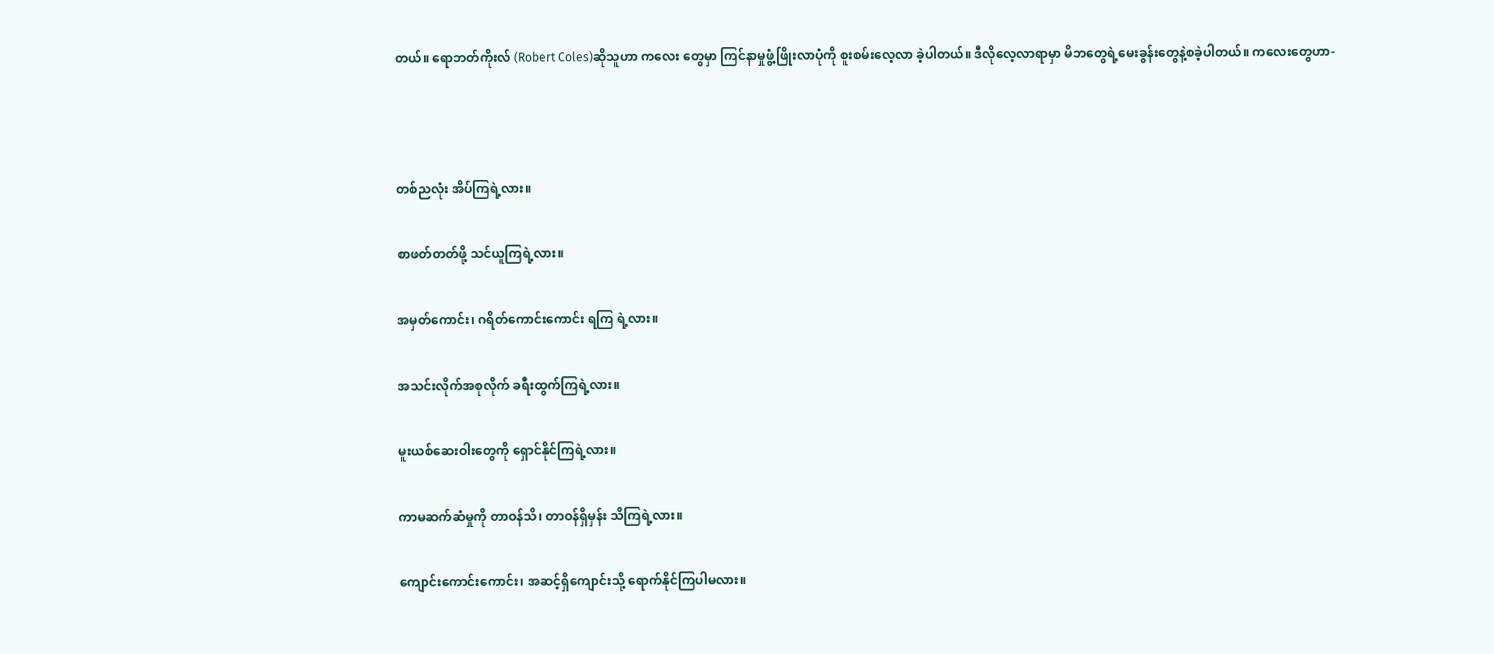တယ်။ ရောဘတ်ကိုးလ် (Robert Coles)ဆိုသူဟာ ကလေး တွေမှာ ကြင်နာမှုဖွံ့ဖြိုးလာပုံကို စူးစမ်းလေ့လာ ခဲ့ပါတယ်။ ဒီလိုလေ့လာရာမှာ မိဘတွေရဲ့မေးခွန်းတွေနဲ့စခဲ့ပါတယ်။ ကလေးတွေဟာ-



တစ်ညလုံး အိပ်ကြရဲ့လား။

စာဖတ်တတ်ဖို့ သင်ယူကြရဲ့လား။

အမှတ်ကောင်း၊ ဂရိတ်ကောင်းကောင်း ရကြ ရဲ့လား။

အသင်းလိုက်အစုလိုက် ခရီးထွက်ကြရဲ့လား။

မူးယစ်ဆေးဝါးတွေကို ရှောင်နိုင်ကြရဲ့လား။

ကာမဆက်ဆံမှုကို တာဝန်သိ၊ တာဝန်ရှိမှန်း သိကြရဲ့လား။

ကျောင်းကောင်းကောင်း၊ အဆင့်ရှိကျောင်းသို့ ရောက်နိုင်ကြပါမလား။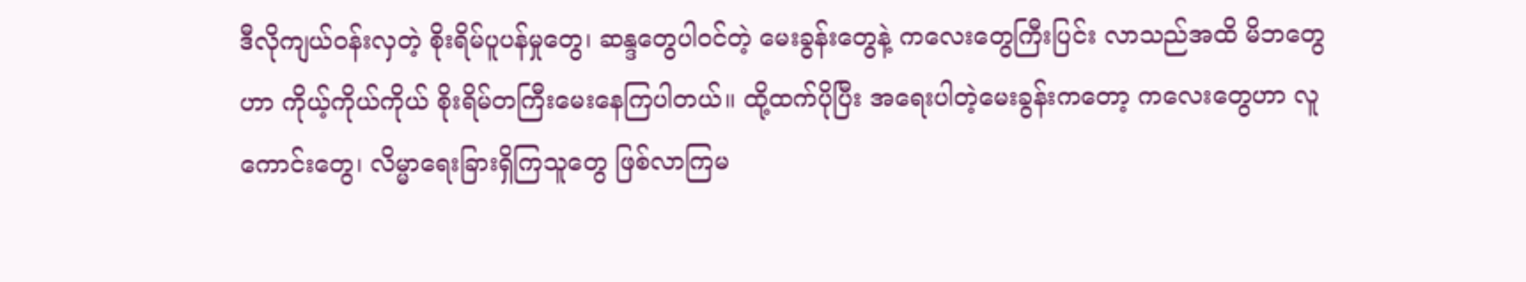ဒီလိုကျယ်ဝန်းလှတဲ့ စိုးရိမ်ပူပန်မှုတွေ၊ ဆန္ဒတွေပါဝင်တဲ့ မေးခွန်းတွေနဲ့ ကလေးတွေကြီးပြင်း လာသည်အထိ မိဘတွေဟာ ကိုယ့်ကိုယ်ကိုယ် စိုးရိမ်တကြီးမေးနေကြပါတယ်။ ထို့ထက်ပိုပြီး အရေးပါတဲ့မေးခွန်းကတော့ ကလေးတွေဟာ လူကောင်းတွေ၊ လိမ္မာရေးခြားရှိကြသူတွေ ဖြစ်လာကြမ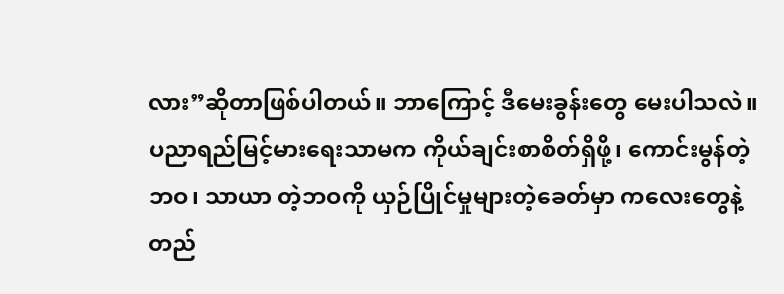လား”ဆိုတာဖြစ်ပါတယ်။ ဘာကြောင့် ဒီမေးခွန်းတွေ မေးပါသလဲ။ ပညာရည်မြင့်မားရေးသာမက ကိုယ်ချင်းစာစိတ်ရှိဖို့၊ ကောင်းမွန်တဲ့ဘဝ၊ သာယာ တဲ့ဘဝကို ယှဉ်ပြိုင်မှုများတဲ့ခေတ်မှာ ကလေးတွေနဲ့ တည်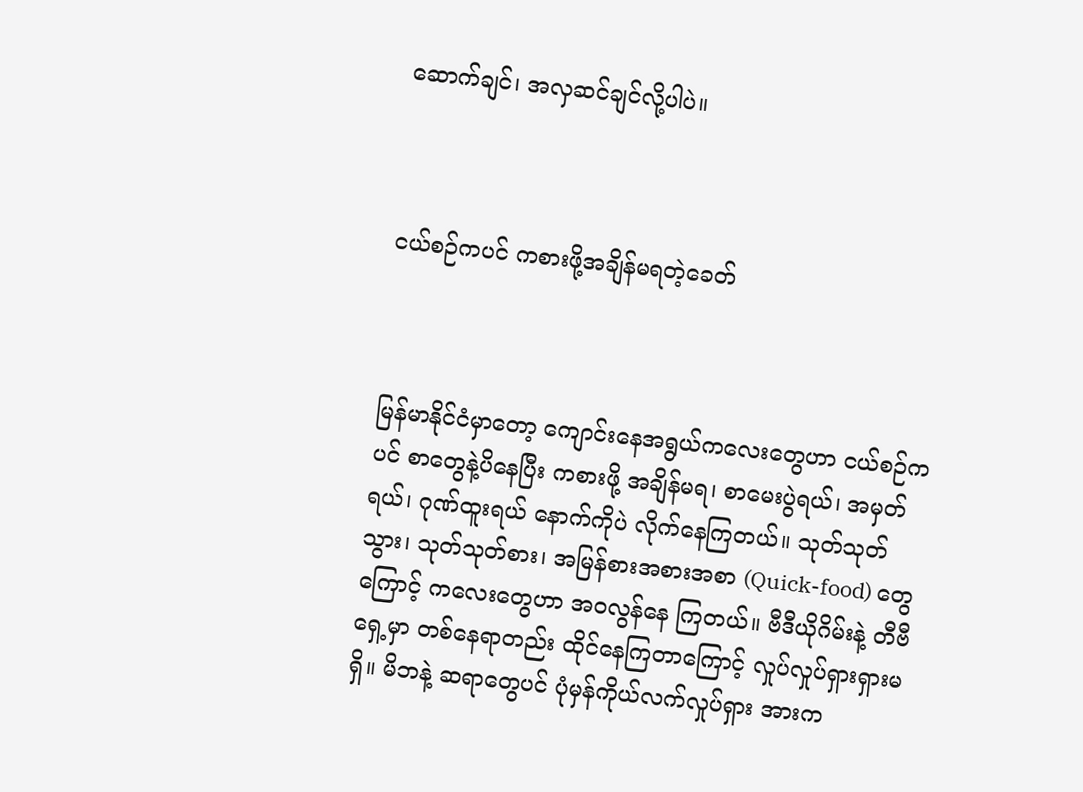ဆောက်ချင်၊ အလှဆင်ချင်လို့ပါပဲ။



ငယ်စဉ်ကပင် ကစားဖို့အချိန်မရတဲ့ခေတ်



မြန်မာနိုင်ငံမှာတော့ ကျောင်းနေအရွယ်ကလေးတွေဟာ ငယ်စဉ်ကပင် စာတွေနဲ့ပိနေပြီး ကစားဖို့ အချိန်မရ၊ စာမေးပွဲရယ်၊ အမှတ်ရယ်၊ ဂုဏ်ထူးရယ် နောက်ကိုပဲ လိုက်နေကြတယ်။ သုတ်သုတ်သွား၊ သုတ်သုတ်စား၊ အမြန်စားအစားအစာ (Quick-food) တွေကြောင့် ကလေးတွေဟာ အဝလွန်နေ ကြတယ်။ ဗီဒီယိုဂိမ်းနဲ့ တီဗီရှေ့မှာ တစ်နေရာတည်း ထိုင်နေကြတာကြောင့် လှုပ်လှုပ်ရှားရှားမရှိ။ မိဘနဲ့ ဆရာတွေပင် ပုံမှန်ကိုယ်လက်လှုပ်ရှား အားက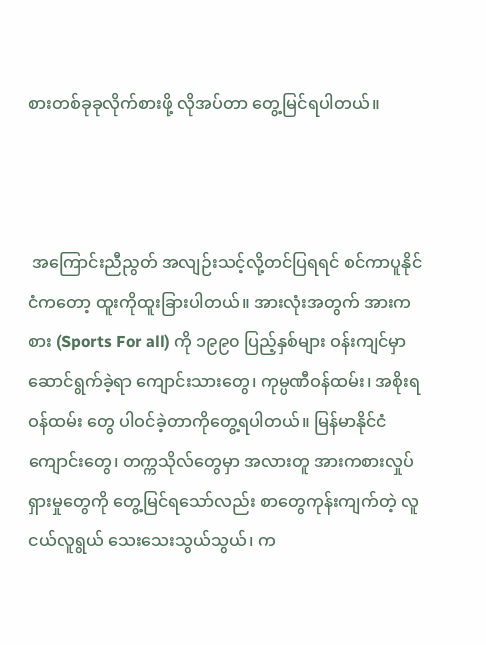စားတစ်ခုခုလိုက်စားဖို့ လိုအပ်တာ တွေ့မြင်ရပါတယ်။



 အကြောင်းညီညွတ် အလျဉ်းသင့်လို့တင်ပြရရင် စင်ကာပူနိုင်ငံကတော့ ထူးကိုထူးခြားပါတယ်။ အားလုံးအတွက် အားကစား (Sports For all) ကို ၁၉၉၀ ပြည့်နှစ်များ ဝန်းကျင်မှာ ဆောင်ရွက်ခဲ့ရာ ကျောင်းသားတွေ၊ ကုမ္ပဏီဝန်ထမ်း၊ အစိုးရဝန်ထမ်း တွေ ပါဝင်ခဲ့တာကိုတွေ့ရပါတယ်။ မြန်မာနိုင်ငံ ကျောင်းတွေ၊ တက္ကသိုလ်တွေမှာ အလားတူ အားကစားလှုပ်ရှားမှုတွေကို တွေ့မြင်ရသော်လည်း စာတွေကုန်းကျက်တဲ့ လူငယ်လူရွယ် သေးသေးသွယ်သွယ်၊ က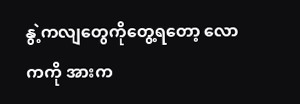နွဲ့ကလျတွေကိုတွေ့ရတော့ လောကကို အားက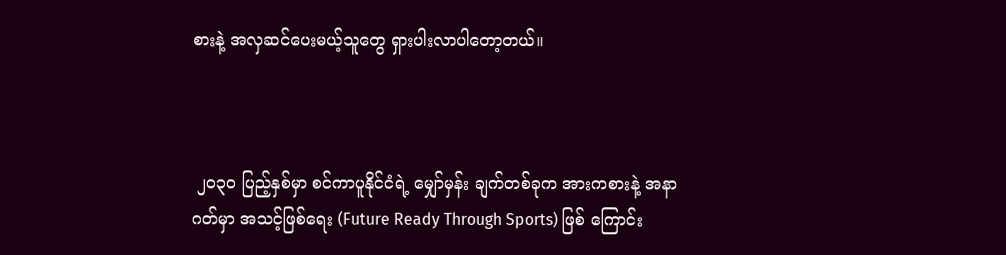စားနဲ့ အလှဆင်ပေးမယ့်သူတွေ ရှားပါးလာပါတော့တယ်။



 ၂၀၃၀ ပြည့်နှစ်မှာ စင်ကာပူနိုင်ငံရဲ့ မျှော်မှန်း ချက်တစ်ခုက အားကစားနဲ့ အနာဂတ်မှာ အသင့်ဖြစ်ရေး (Future Ready Through Sports) ဖြစ် ကြောင်း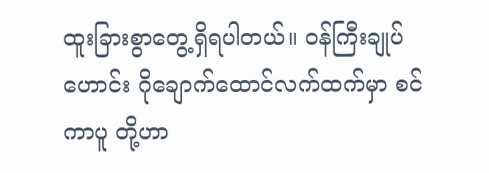ထူးခြားစွာတွေ့ရှိရပါတယ်။ ဝန်ကြီးချုပ် ဟောင်း ဂိုချောက်ထောင်လက်ထက်မှာ စင်ကာပူ တို့ဟာ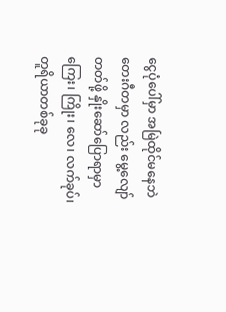ငွေပုံပေါ်မှာ အမြဲထိုင်မနေဘဲ တေးဂီတမှာ လည်း မွေ့လျော်တတ်ဖို့ နှိုးဆော်ပြောရာမှာ ကြေး၊ ကြိုး၊ လေ၊ လက်ခုပ်၊ တူရိယာတစ်ခုခု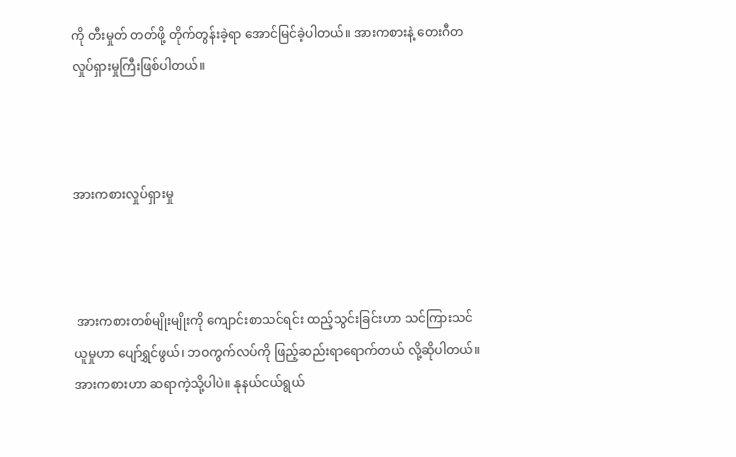ကို တီးမှုတ် တတ်ဖို့ တိုက်တွန်းခဲ့ရာ အောင်မြင်ခဲ့ပါတယ်။ အားကစားနဲ့ တေးဂီတလှုပ်ရှားမှုကြီးဖြစ်ပါတယ်။



အားကစားလှုပ်ရှားမှု



 အားကစားတစ်မျိုးမျိုးကို ကျောင်းစာသင်ရင်း ထည့်သွင်းခြင်းဟာ သင်ကြားသင်ယူမှုဟာ ပျော်ရွှင်ဖွယ်၊ ဘဝကွက်လပ်ကို ဖြည့်ဆည်းရာရောက်တယ် လို့ဆိုပါတယ်။ အားကစားဟာ ဆရာကဲ့သို့ပါပဲ။ နုနယ်ငယ်ရွယ်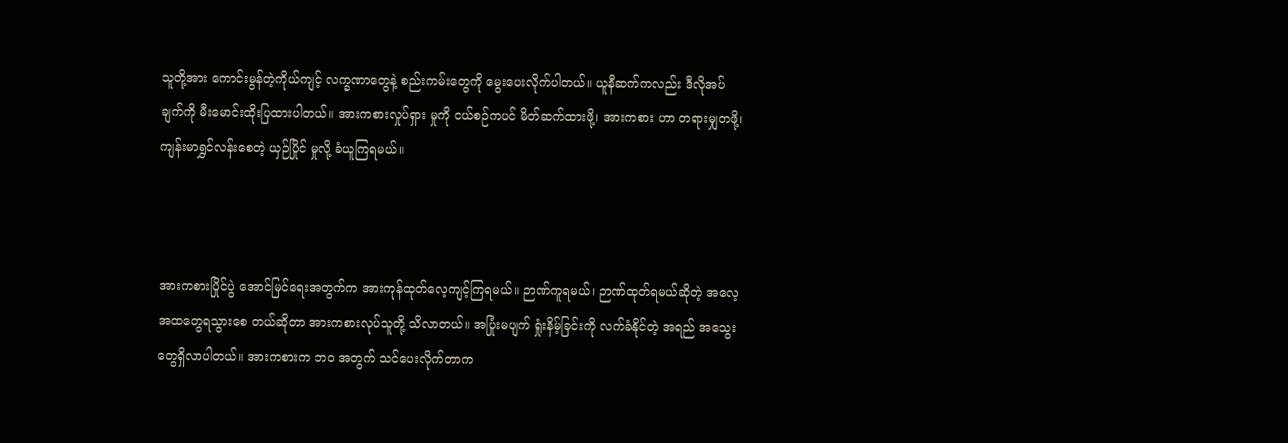သူတို့အား ကောင်းမွန်တဲ့ကိုယ်ကျင့် လက္ခဏာတွေနဲ့ စည်းကမ်းတွေကို မွေးပေးလိုက်ပါတယ်။ ယူနီဆက်ကလည်း ဒီလိုအပ်ချက်ကို မီးမောင်းထိုးပြထားပါတယ်။ အားကစားလှုပ်ရှား မှုကို ငယ်စဉ်ကပင် မိတ်ဆက်ထားဖို့၊ အားကစား ဟာ တရားမျှတဖို့၊ ကျန်းမာရွှင်လန်းစေတဲ့ ယှဉ်ပြိုင် မှုလို့ ခံယူကြရမယ်။



အားကစားပြိုင်ပွဲ အောင်မြင်ရေးအတွက်က အားကုန်ထုတ်လေ့ကျင့်ကြရမယ်။ ဉာဏ်ကူရမယ်၊ ဉာဏ်ထုတ်ရမယ်ဆိုတဲ့ အလေ့အထတွေရသွားစေ တယ်ဆိုတာ အားကစားလုပ်သူတို့ သိလာတယ်။ အပြုံးမပျက် ရှုံးနိမ့်ခြင်းကို လက်ခံနိုင်တဲ့ အရည် အသွေးတွေရှိလာပါတယ်။ အားကစားက ဘဝ အတွက် သင်ပေးလိုက်တာက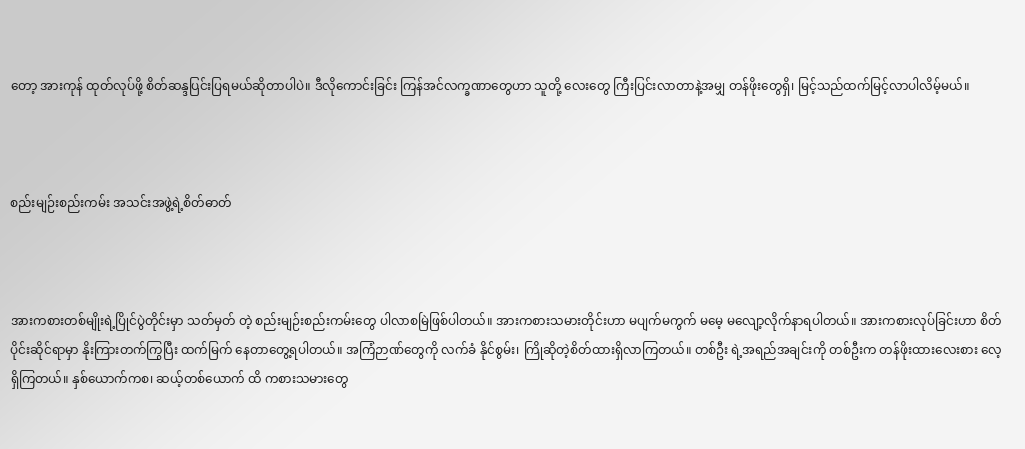တော့ အားကုန် ထုတ်လုပ်ဖို့ စိတ်ဆန္ဒပြင်းပြရမယ်ဆိုတာပါပဲ။ ဒီလိုကောင်းခြင်း ကြန်အင်လက္ခဏာတွေဟာ သူတို့ လေးတွေ ကြီးပြင်းလာတာနဲ့အမျှ တန်ဖိုးတွေရှိ၊ မြင့်သည်ထက်မြင့်လာပါလိမ့်မယ်။



စည်းမျဉ်းစည်းကမ်း အသင်းအဖွဲ့ရဲ့စိတ်ဓာတ်



အားကစားတစ်မျိုးရဲ့ပြိုင်ပွဲတိုင်းမှာ သတ်မှတ် တဲ့ စည်းမျဉ်းစည်းကမ်းတွေ ပါလာစမြဲဖြစ်ပါတယ်။ အားကစားသမားတိုင်းဟာ မပျက်မကွက် မမေ့ မလျော့လိုက်နာရပါတယ်။ အားကစားလုပ်ခြင်းဟာ စိတ်ပိုင်းဆိုင်ရာမှာ နိုးကြားတက်ကြွပြီး ထက်မြက် နေတာတွေ့ရပါတယ်။ အကြံဉာဏ်တွေကို လက်ခံ နိုင်စွမ်း၊ ကြိုဆိုတဲ့စိတ်ထားရှိလာကြတယ်။ တစ်ဦး ရဲ့အရည်အချင်းကို တစ်ဦးက တန်ဖိုးထားလေးစား လေ့ရှိကြတယ်။ နှစ်ယောက်ကစ၊ ဆယ့်တစ်ယောက် ထိ ကစားသမားတွေ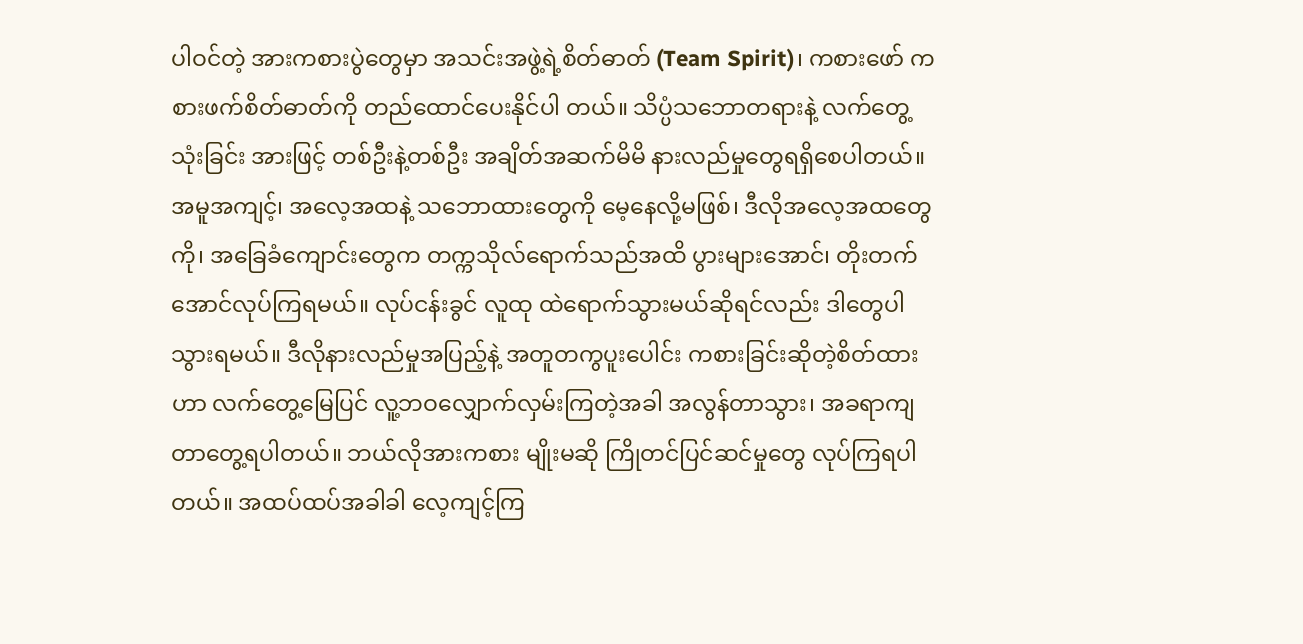ပါဝင်တဲ့ အားကစားပွဲတွေမှာ အသင်းအဖွဲ့ရဲ့စိတ်ဓာတ် (Team Spirit)၊ ကစားဖော် ကစားဖက်စိတ်ဓာတ်ကို တည်ထောင်ပေးနိုင်ပါ တယ်။ သိပ္ပံသဘောတရားနဲ့ လက်တွေ့သုံးခြင်း အားဖြင့် တစ်ဦးနဲ့တစ်ဦး အချိတ်အဆက်မိမိ နားလည်မှုတွေရရှိစေပါတယ်။ အမူအကျင့်၊ အလေ့အထနဲ့ သဘောထားတွေကို မေ့နေလို့မဖြစ်၊ ဒီလိုအလေ့အထတွေကို၊ အခြေခံကျောင်းတွေက တက္ကသိုလ်ရောက်သည်အထိ ပွားများအောင်၊ တိုးတက်အောင်လုပ်ကြရမယ်။ လုပ်ငန်းခွင် လူထု ထဲရောက်သွားမယ်ဆိုရင်လည်း ဒါတွေပါသွားရမယ်။ ဒီလိုနားလည်မှုအပြည့်နဲ့ အတူတကွပူးပေါင်း ကစားခြင်းဆိုတဲ့စိတ်ထားဟာ လက်တွေ့မြေပြင် လူ့ဘဝလျှောက်လှမ်းကြတဲ့အခါ အလွန်တာသွား၊ အခရာကျတာတွေ့ရပါတယ်။ ဘယ်လိုအားကစား မျိုးမဆို ကြိုတင်ပြင်ဆင်မှုတွေ လုပ်ကြရပါတယ်။ အထပ်ထပ်အခါခါ လေ့ကျင့်ကြ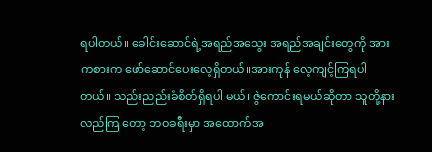ရပါတယ်။ ခေါင်းဆောင်ရဲ့အရည်အသွေး အရည်အချင်းတွေကို အားကစားက ဖော်ဆောင်ပေးလေ့ရှိတယ်။အားကုန် လေ့ကျင့်ကြရပါတယ်။ သည်းညည်းခံစိတ်ရှိရပါ မယ်၊ ဇွဲကောင်းရမယ်ဆိုတာ သူတို့နားလည်ကြ တော့ ဘဝခရီးမှာ အထောက်အ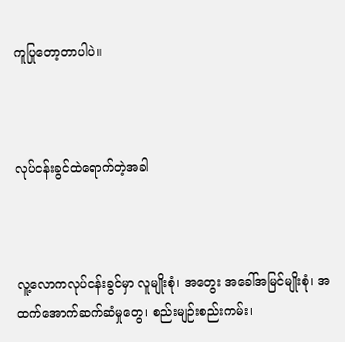ကူပြုတော့တာပါပဲ။



လုပ်ငန်းခွင်ထဲရောက်တဲ့အခါ



လူ့လောကလုပ်ငန်းခွင်မှာ လူမျိုးစုံ၊ အတွေး အခေါ်အမြင်မျိုးစုံ၊ အထက်အောက်ဆက်ဆံမှုတွေ၊ စည်းမျဉ်းစည်းကမ်း၊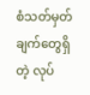စံသတ်မှတ်ချက်တွေရှိတဲ့ လုပ်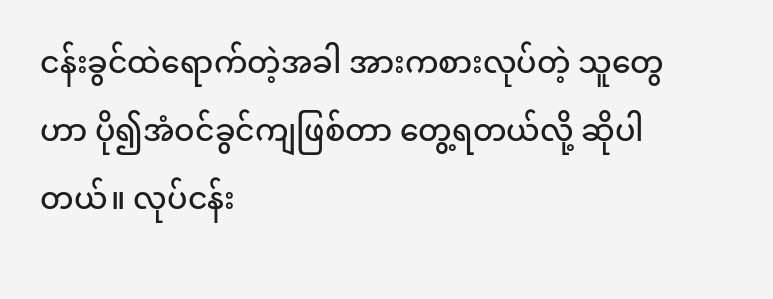ငန်းခွင်ထဲရောက်တဲ့အခါ အားကစားလုပ်တဲ့ သူတွေဟာ ပို၍အံဝင်ခွင်ကျဖြစ်တာ တွေ့ရတယ်လို့ ဆိုပါတယ်။ လုပ်ငန်း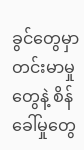ခွင်တွေမှာ တင်းမာမှုတွေနဲ့ စိန်ခေါ်မှုတွေ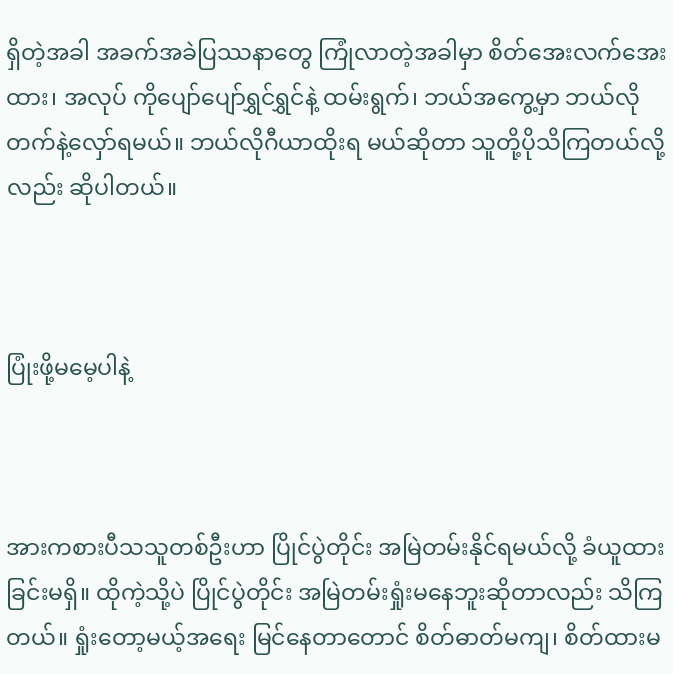ရှိတဲ့အခါ အခက်အခဲပြဿနာတွေ ကြုံလာတဲ့အခါမှာ စိတ်အေးလက်အေးထား၊ အလုပ် ကိုပျော်ပျော်ရွှင်ရွှင်နဲ့ ထမ်းရွက်၊ ဘယ်အကွေ့မှာ ဘယ်လိုတက်နဲ့လှော်ရမယ်။ ဘယ်လိုဂီယာထိုးရ မယ်ဆိုတာ သူတို့ပိုသိကြတယ်လို့လည်း ဆိုပါတယ်။



ပြုံးဖို့မမေ့ပါနဲ့



အားကစားပီသသူတစ်ဦးဟာ ပြိုင်ပွဲတိုင်း အမြဲတမ်းနိုင်ရမယ်လို့ ခံယူထားခြင်းမရှိ။ ထိုကဲ့သို့ပဲ ပြိုင်ပွဲတိုင်း အမြဲတမ်းရှုံးမနေဘူးဆိုတာလည်း သိကြ တယ်။ ရှုံးတော့မယ့်အရေး မြင်နေတာတောင် စိတ်ဓာတ်မကျ၊ စိတ်ထားမ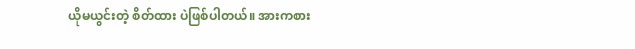ယိုမယွင်းတဲ့ စိတ်ထား ပဲဖြစ်ပါတယ်။ အားကစား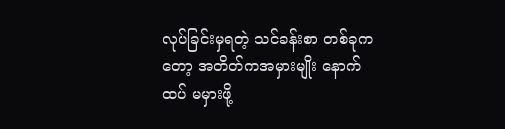လုပ်ခြင်းမှရတဲ့ သင်ခန်းစာ တစ်ခုကတော့ အတိတ်ကအမှားမျိုး နောက်ထပ် မမှားဖို့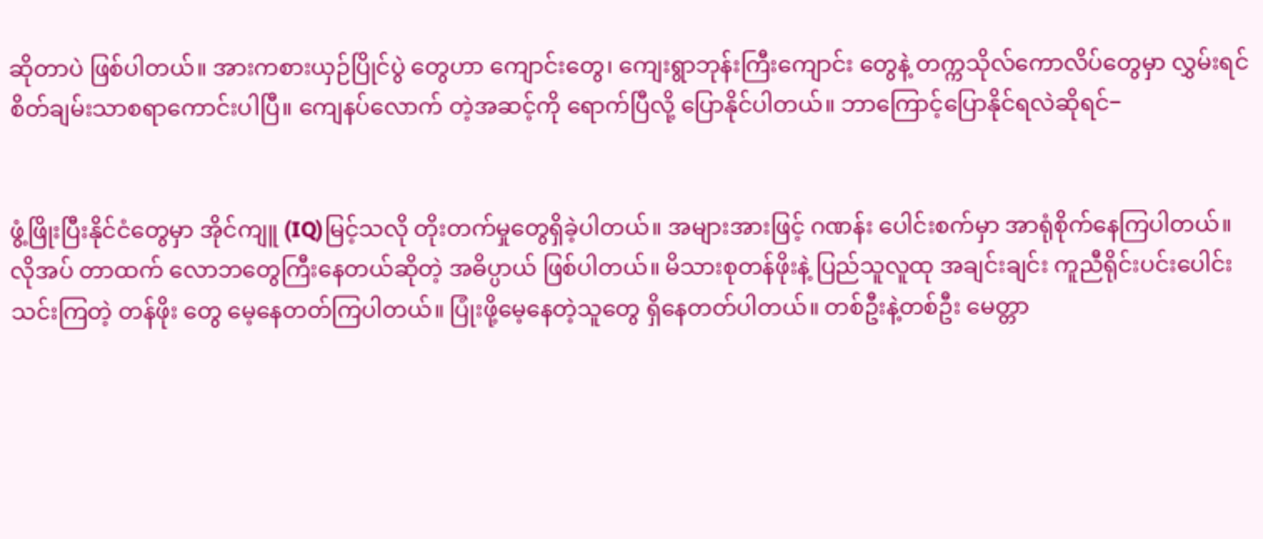ဆိုတာပဲ ဖြစ်ပါတယ်။ အားကစားယှဉ်ပြိုင်ပွဲ တွေဟာ ကျောင်းတွေ၊ ကျေးရွာဘုန်းကြီးကျောင်း တွေနဲ့ တက္ကသိုလ်ကောလိပ်တွေမှာ လွှမ်းရင် စိတ်ချမ်းသာစရာကောင်းပါပြီ။ ကျေနပ်လောက် တဲ့အဆင့်ကို ရောက်ပြီလို့ ပြောနိုင်ပါတယ်။ ဘာကြောင့်ပြောနိုင်ရလဲဆိုရင်−


ဖွံ့ဖြိုးပြီးနိုင်ငံတွေမှာ အိုင်ကျူ (IQ)မြင့်သလို တိုးတက်မှုတွေရှိခဲ့ပါတယ်။ အများအားဖြင့် ဂဏန်း ပေါင်းစက်မှာ အာရုံစိုက်နေကြပါတယ်။ လိုအပ် တာထက် လောဘတွေကြီးနေတယ်ဆိုတဲ့ အဓိပ္ပာယ် ဖြစ်ပါတယ်။ မိသားစုတန်ဖိုးနဲ့ ပြည်သူလူထု အချင်းချင်း ကူညီရိုင်းပင်းပေါင်းသင်းကြတဲ့ တန်ဖိုး တွေ မေ့နေတတ်ကြပါတယ်။ ပြုံးဖို့မေ့နေတဲ့သူတွေ ရှိနေတတ်ပါတယ်။ တစ်ဦးနဲ့တစ်ဦး မေတ္တာ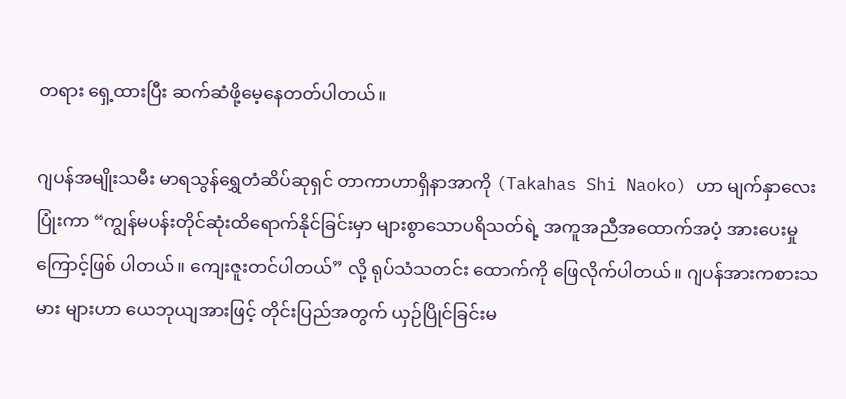တရား ရှေ့ထားပြီး ဆက်ဆံဖို့မေ့နေတတ်ပါတယ်။

ဂျပန်အမျိုးသမီး မာရသွန်ရွှေတံဆိပ်ဆုရှင် တာကာဟာရှိနာအာကို (Takahas Shi Naoko) ဟာ မျက်နှာလေးပြုံးကာ “ကျွန်မပန်းတိုင်ဆုံးထိရောက်နိုင်ခြင်းမှာ များစွာသောပရိသတ်ရဲ့ အကူအညီအထောက်အပံ့ အားပေးမှုကြောင့်ဖြစ် ပါတယ်။ ကျေးဇူးတင်ပါတယ်” လို့ ရုပ်သံသတင်း ထောက်ကို ဖြေလိုက်ပါတယ်။ ဂျပန်အားကစားသမား များဟာ ယေဘုယျအားဖြင့် တိုင်းပြည်အတွက် ယှဉ်ပြိုင်ခြင်းမ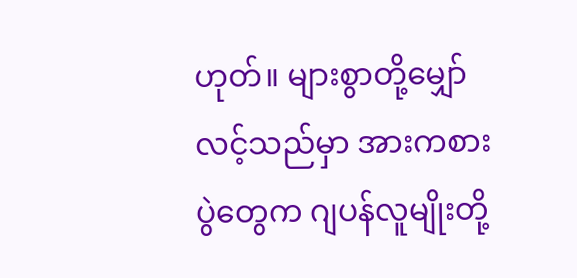ဟုတ်။ များစွာတို့မျှော်လင့်သည်မှာ အားကစားပွဲတွေက ဂျပန်လူမျိုးတို့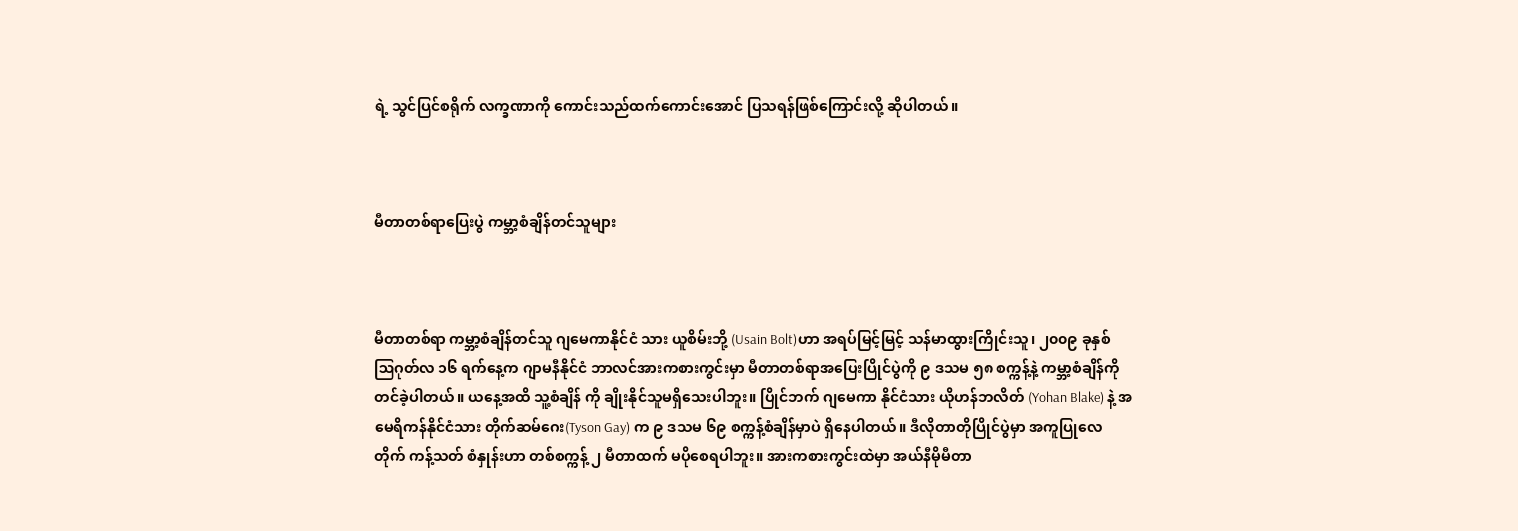ရဲ့ သွင်ပြင်စရိုက် လက္ခဏာကို ကောင်းသည်ထက်ကောင်းအောင် ပြသရန်ဖြစ်ကြောင်းလို့ ဆိုပါတယ်။



မီတာတစ်ရာပြေးပွဲ ကမ္ဘာ့စံချိန်တင်သူများ



မီတာတစ်ရာ ကမ္ဘာ့စံချိန်တင်သူ ဂျမေကာနိုင်ငံ သား ယူစိမ်းဘို့ (Usain Bolt)ဟာ အရပ်မြင့်မြင့် သန်မာထွားကြိုင်းသူ၊ ၂၀၀၉ ခုနှစ် ဩဂုတ်လ ၁၆ ရက်နေ့က ဂျာမနီနိုင်ငံ ဘာလင်အားကစားကွင်းမှာ မီတာတစ်ရာအပြေးပြိုင်ပွဲကို ၉ ဒသမ ၅၈ စက္ကန့်နဲ့ ကမ္ဘာ့စံချိန်ကို တင်ခဲ့ပါတယ်။ ယနေ့အထိ သူ့စံချိန် ကို ချိုးနိုင်သူမရှိသေးပါဘူး။ ပြိုင်ဘက် ဂျမေကာ နိုင်ငံသား ယိုဟန်ဘလိတ် (Yohan Blake) နဲ့ အမေရိကန်နိုင်ငံသား တိုက်ဆမ်ဂေး(Tyson Gay) က ၉ ဒသမ ၆၉ စက္ကန့်စံချိန်မှာပဲ ရှိနေပါတယ်။ ဒီလိုတာတိုပြိုင်ပွဲမှာ အကူပြုလေတိုက် ကန့်သတ် စံနှုန်းဟာ တစ်စက္ကန့် ၂ မီတာထက် မပိုစေရပါဘူး။ အားကစားကွင်းထဲမှာ အယ်နီမိုမီတာ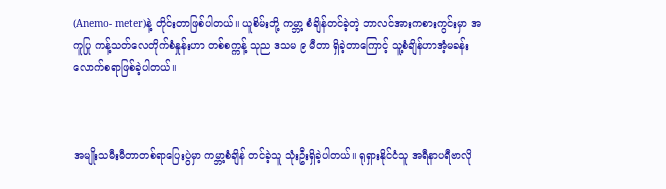(Anemo- meter)နဲ့ တိုင်းတာဖြစ်ပါတယ်။ ယူစိမ်းဘို့ ကမ္ဘာ့ စံချိန်တင်ခဲ့တဲ့ ဘာလင်အားကစားကွင်းမှာ အကူပြု ကန့်သတ်လေတိုက်စံနှုန်းဟာ တစ်စက္ကန့် သုည ဒသမ ၉ မီတာ ရှိခဲ့တာကြောင့် သူ့စံချိန်ဟာအံ့မခန်း လောက်စရာဖြစ်ခဲ့ပါတယ်။



အမျိုးသမီးမီတာတစ်ရာပြေးပွဲမှာ ကမ္ဘာ့စံချိန် တင်ခဲ့သူ သုံးဦးရှိခဲ့ပါတယ်။ ရုရှားနိုင်ငံသူ အရီနာပရီဗာလို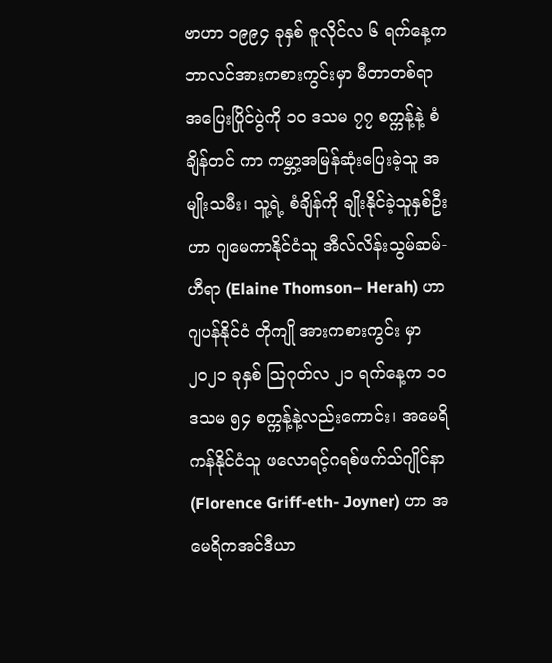ဗာဟာ ၁၉၉၄ ခုနှစ် ဇူလိုင်လ ၆ ရက်နေ့က ဘာလင်အားကစားကွင်းမှာ မီတာတစ်ရာ အပြေးပြိုင်ပွဲကို ၁၀ ဒသမ ၇၇ စက္ကန့်နဲ့ စံချိန်တင် ကာ ကမ္ဘာ့အမြန်ဆုံးပြေးခဲ့သူ အမျိုးသမီး၊ သူ့ရဲ့ စံချိန်ကို ချိုးနိုင်ခဲ့သူနှစ်ဦးဟာ ဂျမေကာနိုင်ငံသူ အီလ်လိန်းသွမ်ဆမ်-ဟီရာ (Elaine Thomson– Herah) ဟာ ဂျပန်နိုင်ငံ တိုကျို အားကစားကွင်း မှာ ၂၀၂၁ ခုနှစ် ဩဂုတ်လ ၂၁ ရက်နေ့က ၁၀ ဒသမ ၅၄ စက္ကန့်နဲ့လည်းကောင်း၊ အမေရိကန်နိုင်ငံသူ ဖလောရင့်ဂရစ်ဖက်သ်ဂျိုင်နာ (Florence Griff-eth- Joyner) ဟာ အမေရိကအင်ဒီယာ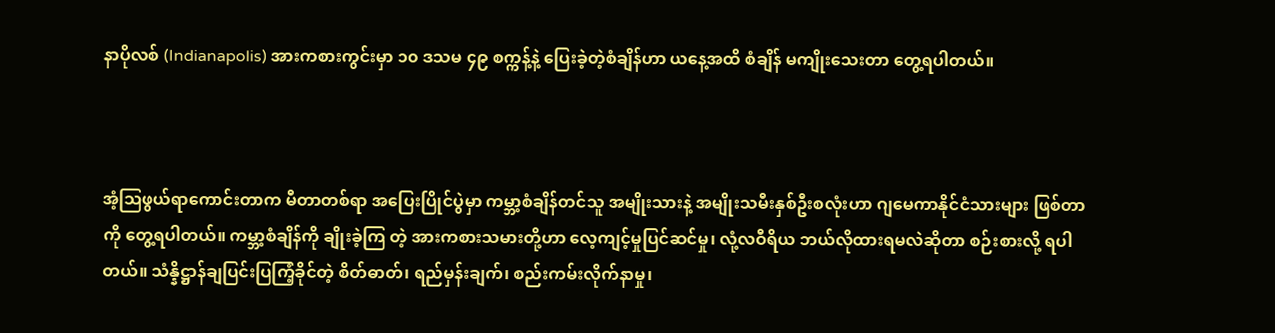နာပိုလစ် (Indianapolis) အားကစားကွင်းမှာ ၁၀ ဒသမ ၄၉ စက္ကန့်နဲ့ ပြေးခဲ့တဲ့စံချိန်ဟာ ယနေ့အထိ စံချိန် မကျိုးသေးတာ တွေ့ရပါတယ်။



အံ့ဩဖွယ်ရာကောင်းတာက မီတာတစ်ရာ အပြေးပြိုင်ပွဲမှာ ကမ္ဘာ့စံချိန်တင်သူ အမျိုးသားနဲ့ အမျိုးသမီးနှစ်ဦးစလုံးဟာ ဂျမေကာနိုင်ငံသားများ ဖြစ်တာကို တွေ့ရပါတယ်။ ကမ္ဘာ့စံချိန်ကို ချိုးခဲ့ကြ တဲ့ အားကစားသမားတို့ဟာ လေ့ကျင့်မှုပြင်ဆင်မှု၊ လုံ့လဝီရိယ ဘယ်လိုထားရမလဲဆိုတာ စဉ်းစားလို့ ရပါတယ်။ သံန္နိဋ္ဌာန်ချပြင်းပြကြံ့ခိုင်တဲ့ စိတ်ဓာတ်၊ ရည်မှန်းချက်၊ စည်းကမ်းလိုက်နာမှု၊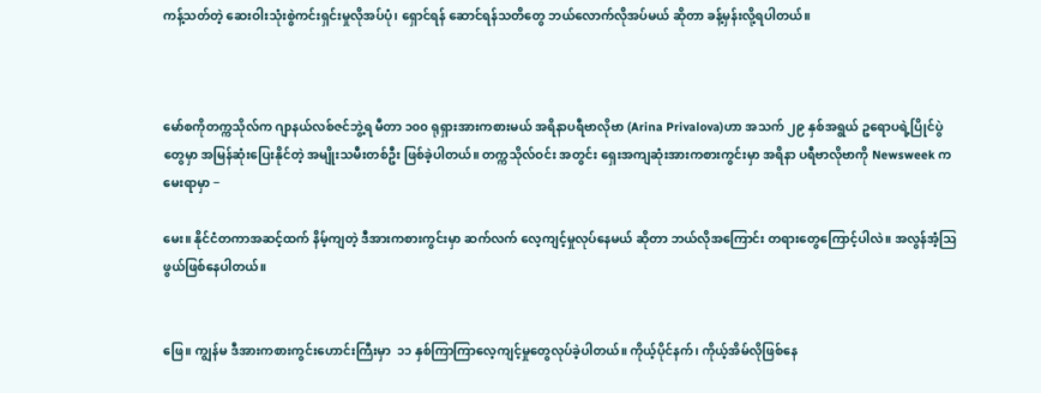ကန့်သတ်တဲ့ ဆေးဝါးသုံးစွဲကင်းရှင်းမှုလိုအပ်ပုံ၊ ရှောင်ရန် ဆောင်ရန်သတိတွေ ဘယ်လောက်လိုအပ်မယ် ဆိုတာ ခန့်မှန်းလို့ရပါတယ်။



မော်စကိုတက္ကသိုလ်က ဂျာနယ်လစ်ဇင်ဘွဲ့ရ မီတာ ၁၀၀ ရုရှားအားကစားမယ် အရိနာပရီဗာလိုဗာ (Arina Privalova)ဟာ အသက် ၂၉ နှစ်အရွယ် ဥရောပရဲ့ပြိုင်ပွဲတွေမှာ အမြန်ဆုံးပြေးနိုင်တဲ့ အမျိုးသမီးတစ်ဦး ဖြစ်ခဲ့ပါတယ်။ တက္ကသိုလ်ဝင်း အတွင်း ရှေးအကျဆုံးအားကစားကွင်းမှာ အရိနာ ပရီဗာလိုဗာကို Newsweek က မေးရာမှာ −

မေး။ နိုင်ငံတကာအဆင့်ထက် နိမ့်ကျတဲ့ ဒီအားကစားကွင်းမှာ ဆက်လက် လေ့ကျင့်မှုလုပ်နေမယ် ဆိုတာ ဘယ်လိုအကြောင်း တရားတွေကြောင့်ပါလဲ။ အလွန်အံ့ဩဖွယ်ဖြစ်နေပါတယ်။


ဖြေ။ ကျွန်မ ဒီအားကစားကွင်းဟောင်းကြီးမှာ  ၁၁ နှစ်ကြာကြာလေ့ကျင့်မှုတွေလုပ်ခဲ့ပါတယ်။ ကိုယ့်ပိုင်နက်၊ ကိုယ့်အိမ်လိုဖြစ်နေ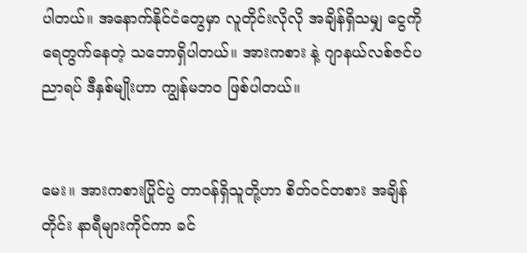ပါတယ်။ အနောက်နိုင်ငံတွေမှာ လူတိုင်းလိုလို အချိန်ရှိသမျှ ငွေကိုရေတွက်နေတဲ့ သဘောရှိပါတယ်။ အားကစား နဲ့ ဂျာနယ်လစ်ဇင်ပညာရပ် ဒီနှစ်မျိုးဟာ ကျွန်မဘဝ ဖြစ်ပါတယ်။


မေး။ အားကစားပြိုင်ပွဲ တာဝန်ရှိသူတို့ဟာ စိတ်ဝင်တစား အချိန်တိုင်း နာရီများကိုင်ကာ ခင်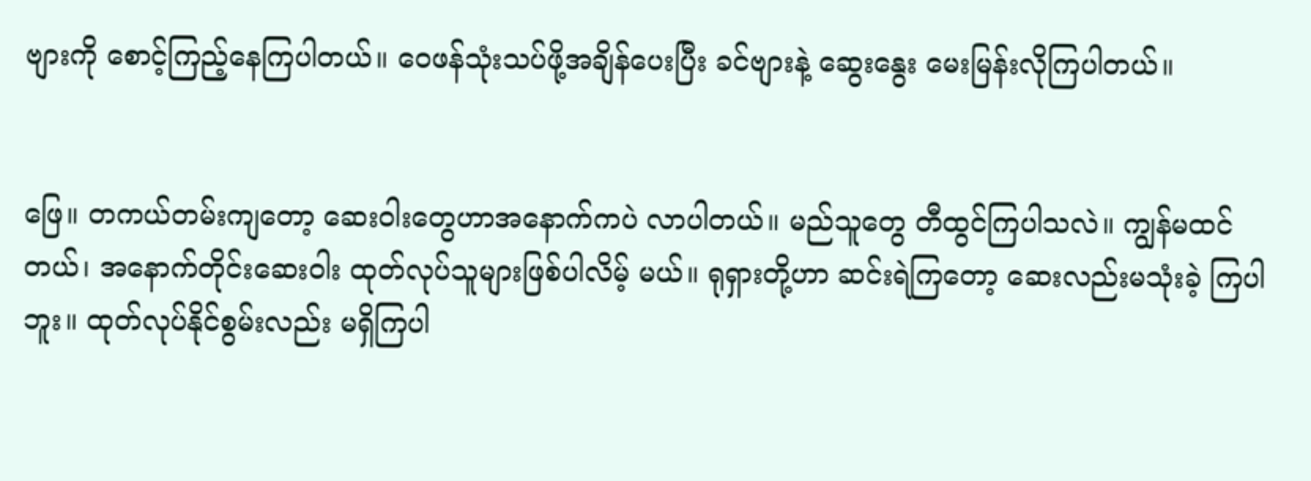ဗျားကို စောင့်ကြည့်နေကြပါတယ်။ ဝေဖန်သုံးသပ်ဖို့အချိန်ပေးပြီး ခင်ဗျားနဲ့ ဆွေးနွေး မေးမြန်းလိုကြပါတယ်။


ဖြေ။ တကယ်တမ်းကျတော့ ဆေးဝါးတွေဟာအနောက်ကပဲ လာပါတယ်။ မည်သူတွေ တီထွင်ကြပါသလဲ။ ကျွန်မထင်တယ်၊ အနောက်တိုင်းဆေးဝါး ထုတ်လုပ်သူများဖြစ်ပါလိမ့် မယ်။ ရုရှားတို့ဟာ ဆင်းရဲကြတော့ ဆေးလည်းမသုံးခဲ့ ကြပါဘူး။ ထုတ်လုပ်နိုင်စွမ်းလည်း မရှိကြပါ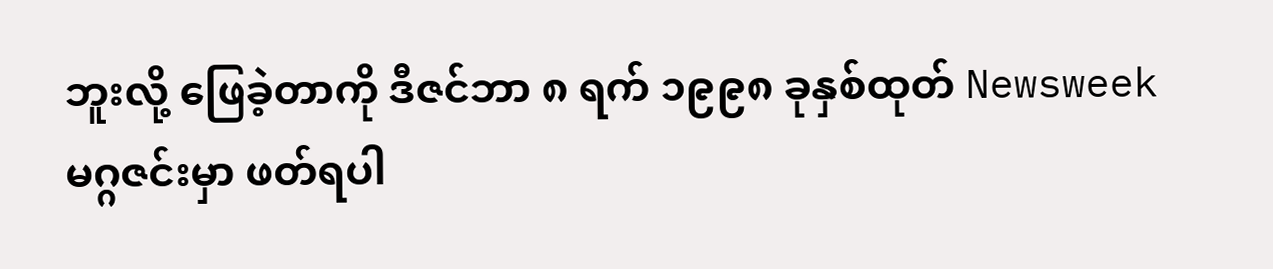ဘူးလို့ ဖြေခဲ့တာကို ဒီဇင်ဘာ ၈ ရက် ၁၉၉၈ ခုနှစ်ထုတ် Newsweek မဂ္ဂဇင်းမှာ ဖတ်ရပါ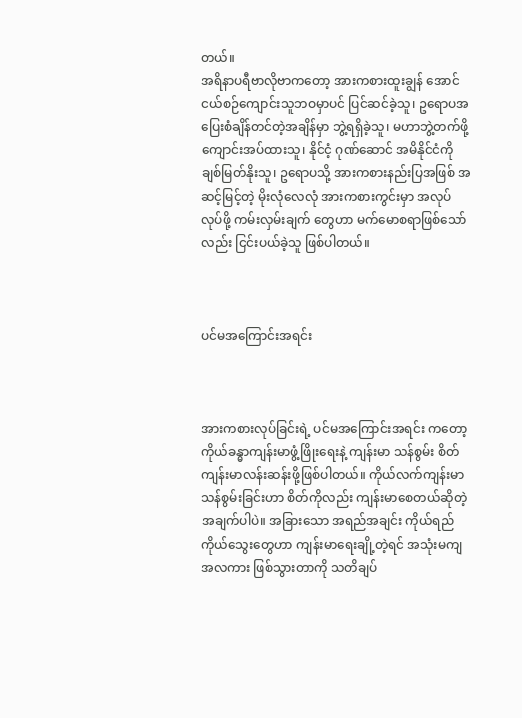တယ်။
အရိနာပရီဗာလိုဗာကတော့ အားကစားထူးချွန် အောင် ငယ်စဉ်ကျောင်းသူဘဝမှာပင် ပြင်ဆင်ခဲ့သူ၊ ဥရောပအပြေးစံချိန်တင်တဲ့အချိန်မှာ ဘွဲ့ရရှိခဲ့သူ၊ မဟာဘွဲ့တက်ဖို့ ကျောင်းအပ်ထားသူ၊ နိုင်ငံ့ ဂုဏ်ဆောင် အမိနိုင်ငံကိုချစ်မြတ်နိုးသူ၊ ဥရောပသို့ အားကစားနည်းပြအဖြစ် အဆင့်မြင့်တဲ့ မိုးလုံလေလုံ အားကစားကွင်းမှာ အလုပ်လုပ်ဖို့ ကမ်းလှမ်းချက် တွေဟာ မက်မောစရာဖြစ်သော်လည်း ငြင်းပယ်ခဲ့သူ ဖြစ်ပါတယ်။



ပင်မအကြောင်းအရင်း



အားကစားလုပ်ခြင်းရဲ့ ပင်မအကြောင်းအရင်း ကတော့ ကိုယ်ခန္ဓာကျန်းမာဖွံ့ဖြိုးရေးနဲ့ ကျန်းမာ သန်စွမ်း စိတ်ကျန်းမာလန်းဆန်းဖို့ဖြစ်ပါတယ်။ ကိုယ်လက်ကျန်းမာ သန်စွမ်းခြင်းဟာ စိတ်ကိုလည်း ကျန်းမာစေတယ်ဆိုတဲ့ အချက်ပါပဲ။ အခြားသော အရည်အချင်း ကိုယ်ရည်ကိုယ်သွေးတွေဟာ ကျန်းမာရေးချို့တဲ့ရင် အသုံးမကျအလကား ဖြစ်သွားတာကို သတိချပ်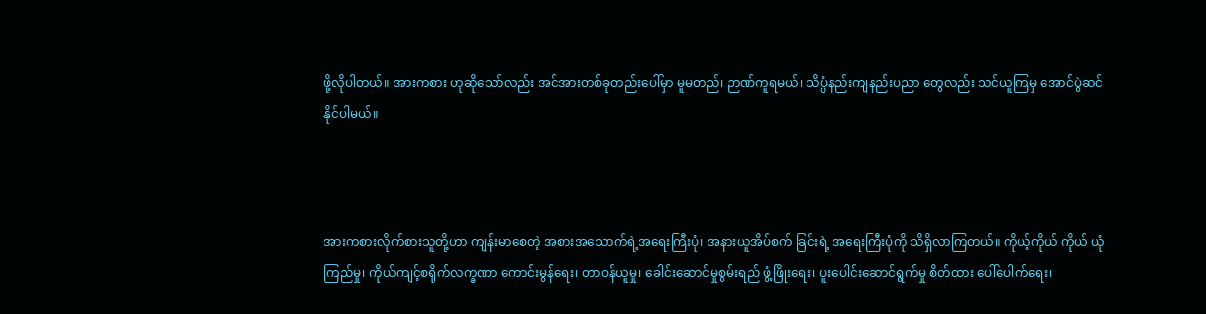ဖို့လိုပါတယ်။ အားကစား ဟုဆိုသော်လည်း အင်အားတစ်ခုတည်းပေါ်မှာ မူမတည်၊ ဉာဏ်ကူရမယ်၊ သိပ္ပံနည်းကျနည်းပညာ တွေလည်း သင်ယူကြမှ အောင်ပွဲဆင်နိုင်ပါမယ်။



အားကစားလိုက်စားသူတို့ဟာ ကျန်းမာစေတဲ့ အစားအသောက်ရဲ့အရေးကြီးပုံ၊ အနားယူအိပ်စက် ခြင်းရဲ့ အရေးကြီးပုံကို သိရှိလာကြတယ်။ ကိုယ့်ကိုယ် ကိုယ် ယုံကြည်မှု၊ ကိုယ်ကျင့်စရိုက်လက္ခဏာ ကောင်းမွန်ရေး၊ တာဝန်ယူမှု၊ ခေါင်းဆောင်မှုစွမ်းရည် ဖွံ့ဖြိုးရေး၊ ပူးပေါင်းဆောင်ရွက်မှု စိတ်ထား ပေါ်ပေါက်ရေး၊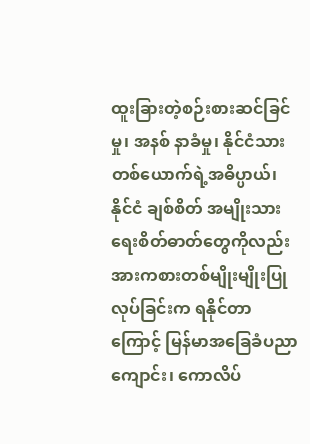ထူးခြားတဲ့စဉ်းစားဆင်ခြင်မှု၊ အနစ် နာခံမှု၊ နိုင်ငံသားတစ်ယောက်ရဲ့အဓိပ္ပာယ်၊ နိုင်ငံ ချစ်စိတ် အမျိုးသားရေးစိတ်ဓာတ်တွေကိုလည်း အားကစားတစ်မျိုးမျိုးပြုလုပ်ခြင်းက ရနိုင်တာ ကြောင့် မြန်မာအခြေခံပညာကျောင်း၊ ကောလိပ်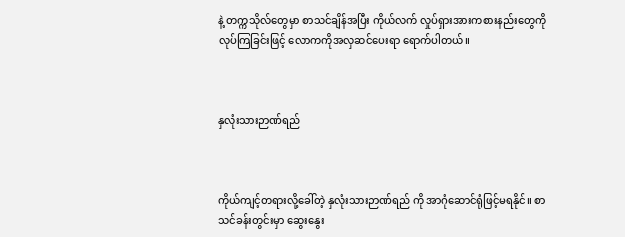နဲ့ တက္ကသိုလ်တွေမှာ စာသင်ချိန်အပြီး ကိုယ်လက် လှုပ်ရှားအားကစားနည်းတွေကို လုပ်ကြခြင်းဖြင့် လောကကိုအလှဆင်ပေးရာ ရောက်ပါတယ်။



နှလုံးသားဉာဏ်ရည်



ကိုယ်ကျင့်တရားလို့ခေါ်တဲ့ နှလုံးသားဉာဏ်ရည် ကို အာဂုံဆောင်ရုံဖြင့်မရနိုင်။ စာသင်ခန်းတွင်းမှာ ဆွေးနွေး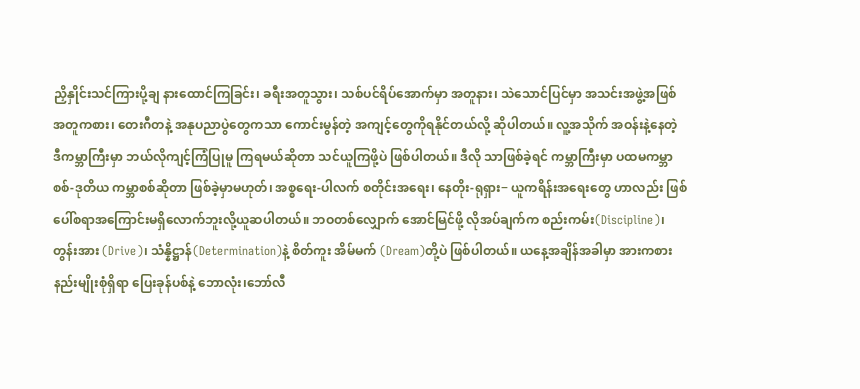ညှိနှိုင်းသင်ကြားပို့ချ နားထောင်ကြခြင်း၊ ခရီးအတူသွား၊ သစ်ပင်ရိပ်အောက်မှာ အတူနား၊ သဲသောင်ပြင်မှာ အသင်းအဖွဲ့အဖြစ် အတူကစား၊ တေးဂီတနဲ့ အနုပညာပွဲတွေကသာ ကောင်းမွန်တဲ့ အကျင့်တွေကိုရနိုင်တယ်လို့ ဆိုပါတယ်။ လူ့အသိုက် အဝန်းနဲ့နေတဲ့ ဒီကမ္ဘာကြီးမှာ ဘယ်လိုကျင့်ကြံပြုမူ ကြရမယ်ဆိုတာ သင်ယူကြဖို့ပဲ ဖြစ်ပါတယ်။ ဒီလို သာဖြစ်ခဲ့ရင် ကမ္ဘာကြီးမှာ ပထမကမ္ဘာစစ်-ဒုတိယ ကမ္ဘာစစ်ဆိုတာ ဖြစ်ခဲ့မှာမဟုတ်၊ အစ္စရေး-ပါလက် စတိုင်းအရေး၊ နေတိုး-ရုရှား− ယူကရိန်းအရေးတွေ ဟာလည်း ဖြစ်ပေါ်စရာအကြောင်းမရှိလောက်ဘူးလို့ယူဆပါတယ်။ ဘဝတစ်လျှောက် အောင်မြင်ဖို့ လိုအပ်ချက်က စည်းကမ်း(Discipline)၊ တွန်းအား (Drive)၊ သံန္နိဋ္ဌာန်(Determination)နဲ့ စိတ်ကူး အိမ်မက် (Dream)တို့ပဲ ဖြစ်ပါတယ်။ ယနေ့အချိန်အခါမှာ အားကစားနည်းမျိုးစုံရှိရာ ပြေးခုန်ပစ်နဲ့ ဘောလုံး၊ဘော်လီ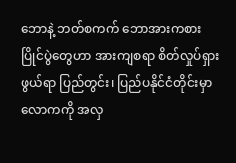ဘောနဲ့ ဘတ်စကက် ဘောအားကစားပြိုင်ပွဲတွေဟာ အားကျစရာ စိတ်လှုပ်ရှားဖွယ်ရာ ပြည်တွင်း၊ ပြည်ပနိုင်ငံတိုင်းမှာ လောကကို အလှ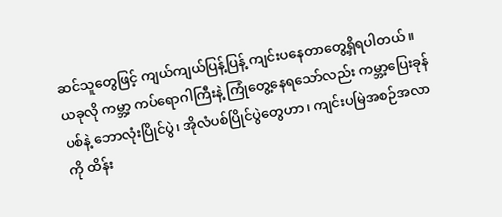ဆင်သူတွေဖြင့် ကျယ်ကျယ်ပြန့်ပြန့် ကျင်းပနေတာတွေ့ရှိရပါတယ်။ ယခုလို ကမ္ဘာ့ ကပ်ရောဂါကြီးနဲ့ ကြုံတွေ့နေရသော်လည်း ကမ္ဘာ့ပြေးခုန်ပစ်နဲ့ ဘောလုံးပြိုင်ပွဲ၊ အိုလံပစ်ပြိုင်ပွဲတွေဟာ၊ ကျင်းပမြဲအစဉ်အလာကို ထိန်း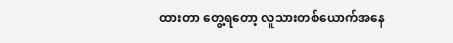ထားတာ တွေ့ရတော့ လူသားတစ်ယောက်အနေ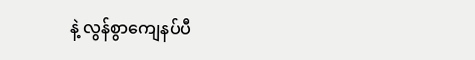နဲ့ လွန်စွာကျေနပ်ပီ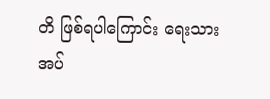တိ ဖြစ်ရပါကြောင်း ရေးသားအပ်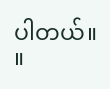ပါတယ်။ ။